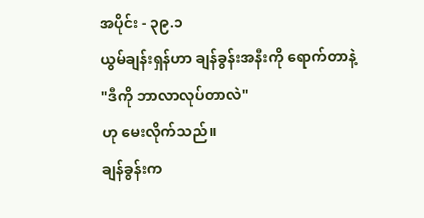အပိုင်း - ၃၉.၁
ယွမ်ချန်းရှန်ဟာ ချန်ခွန်းအနီးကို ရောက်တာနဲ့
"ဒီကို ဘာလာလုပ်တာလဲ"
ဟု မေးလိုက်သည်။
ချန်ခွန်းက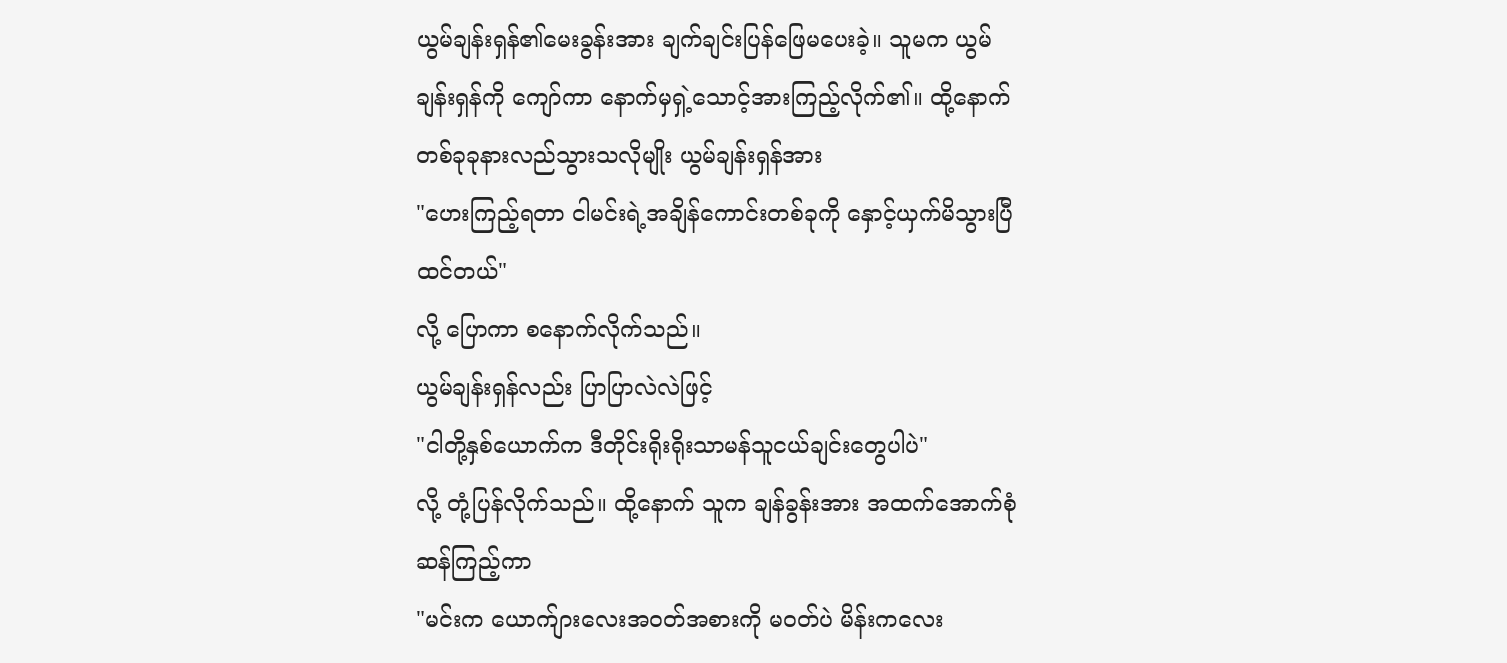ယွမ်ချန်းရှန်၏မေးခွန်းအား ချက်ချင်းပြန်ဖြေမပေးခဲ့။ သူမက ယွမ်ချန်းရှန်ကို ကျော်ကာ နောက်မှရှဲ့သောင့်အားကြည့်လိုက်၏။ ထို့နောက် တစ်ခုခုနားလည်သွားသလိုမျိုး ယွမ်ချန်းရှန်အား
"ဟေးကြည့်ရတာ ငါမင်းရဲ့အချိန်ကောင်းတစ်ခုကို နှောင့်ယှက်မိသွားပြီထင်တယ်"
လို့ ပြောကာ စနောက်လိုက်သည်။
ယွမ်ချန်းရှန်လည်း ပြာပြာလဲလဲဖြင့်
"ငါတို့နှစ်ယောက်က ဒီတိုင်းရိုးရိုးသာမန်သူငယ်ချင်းတွေပါပဲ"
လို့ တုံ့ပြန်လိုက်သည်။ ထို့နောက် သူက ချန်ခွန်းအား အထက်အောက်စုံဆန်ကြည့်ကာ
"မင်းက ယောက်ျားလေးအဝတ်အစားကို မဝတ်ပဲ မိန်းကလေး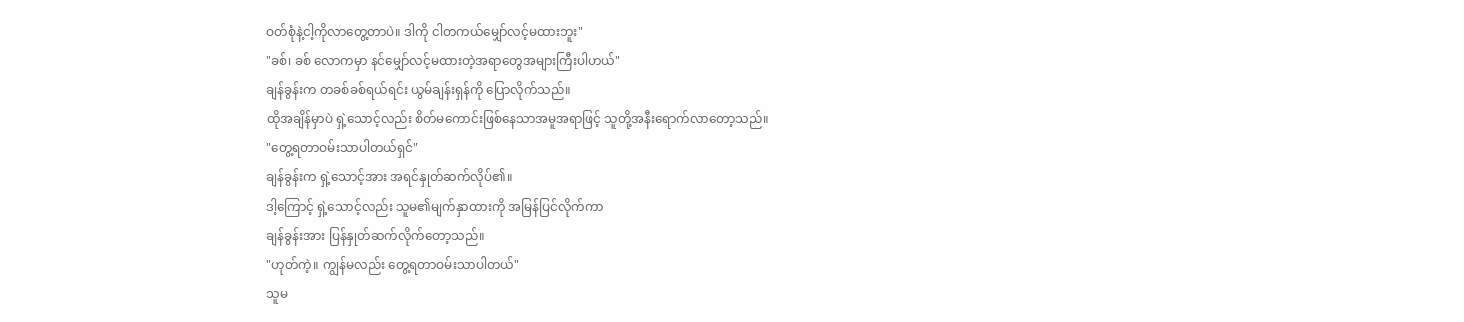ဝတ်စုံနဲ့ငါ့ကိုလာတွေ့တာပဲ။ ဒါကို ငါတကယ်မျှော်လင့်မထားဘူး"
"ခစ်၊ ခစ် လောကမှာ နင်မျှော်လင့်မထားတဲ့အရာတွေအများကြီးပါဟယ်"
ချန်ခွန်းက တခစ်ခစ်ရယ်ရင်း ယွမ်ချန်းရှန်ကို ပြောလိုက်သည်။
ထိုအချိန်မှာပဲ ရှဲ့သောင့်လည်း စိတ်မကောင်းဖြစ်နေသာအမူအရာဖြင့် သူတို့အနီးရောက်လာတော့သည်။
"တွေ့ရတာဝမ်းသာပါတယ်ရှင်"
ချန်ခွန်းက ရှဲ့သောင့်အား အရင်နှုတ်ဆက်လိုပ်၏။
ဒါ့ကြောင့် ရှဲ့သောင့်လည်း သူမ၏မျက်နှာထားကို အမြန်ပြင်လိုက်ကာ
ချန်ခွန်းအား ပြန်နှုတ်ဆက်လိုက်တော့သည်။
"ဟုတ်ကဲ့။ ကျွန်မလည်း တွေ့ရတာဝမ်းသာပါတယ်"
သူမ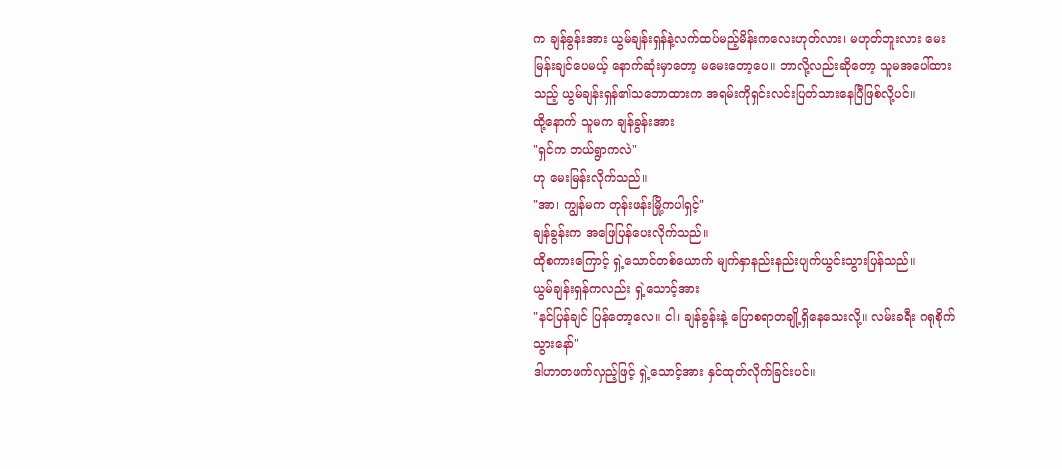က ချန်ခွန်းအား ယွမ်ချန်းရှန်နဲ့လက်ထပ်မည့်မိန်းကလေးဟုတ်လား၊ မဟုတ်ဘူးလား မေးမြန်းချင်ပေမယ့် နောက်ဆုံးမှာတော့ မမေးတော့ပေ။ ဘာလို့လည်းဆိုတော့ သူမအပေါ်ထားသည့် ယွမ်ချန်းရှန်၏သဘောထားက အရမ်းကိုရှင်းလင်းပြတ်သားနေပြီဖြစ်လို့ပင်။
ထို့နောက် သူမက ချန်ခွန်းအား
"ရှင်က ဘယ်ရွာကလဲ"
ဟု မေးမြန်းလိုက်သည်။
"အာ၊ ကျွန်မက တုန်းဖန်းမြို့ကပါရှင့်"
ချန်ခွန်းက အဖြေပြန်ပေးလိုက်သည်။
ထိုစကားကြောင့် ရှဲ့သောင်တစ်ယောက် မျက်နှာနည်းနည်းပျက်ယွင်းသွားပြန်သည်။
ယွမ်ချန်းရှန်ကလည်း ရှဲ့သောင့်အား
"နင်ပြန်ချင် ပြန်တော့လေ။ ငါ၊ ချန်ခွန်းနဲ့ ပြောစရာတချို့ရှိနေသေးလို့။ လမ်းခရီး ဂရုစိုက်သွားနော်"
ဒါဟာတဖက်လှည့်ဖြင့် ရှဲ့သောင့်အား နှင်ထုတ်လိုက်ခြင်းပင်။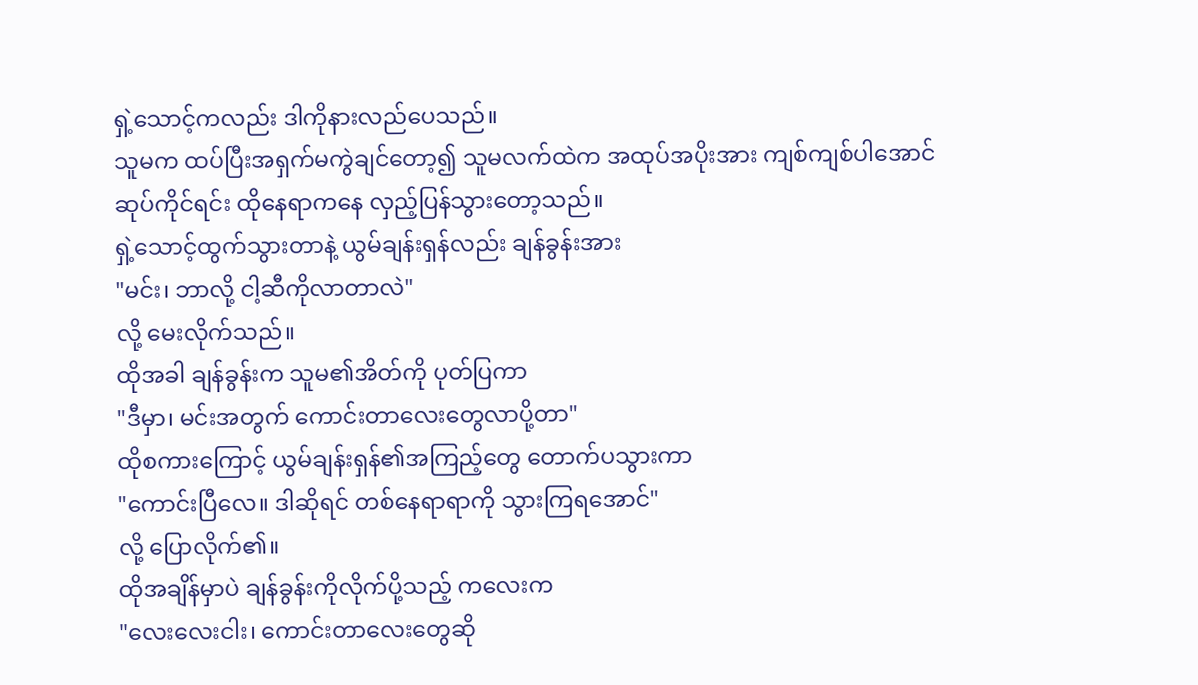ရှဲ့သောင့်ကလည်း ဒါကိုနားလည်ပေသည်။
သူမက ထပ်ပြီးအရှက်မကွဲချင်တော့၍ သူမလက်ထဲက အထုပ်အပိုးအား ကျစ်ကျစ်ပါအောင် ဆုပ်ကိုင်ရင်း ထိုနေရာကနေ လှည့်ပြန်သွားတော့သည်။
ရှဲ့သောင့်ထွက်သွားတာနဲ့ ယွမ်ချန်းရှန်လည်း ချန်ခွန်းအား
"မင်း၊ ဘာလို့ ငါ့ဆီကိုလာတာလဲ"
လို့ မေးလိုက်သည်။
ထိုအခါ ချန်ခွန်းက သူမ၏အိတ်ကို ပုတ်ပြကာ
"ဒီမှာ၊ မင်းအတွက် ကောင်းတာလေးတွေလာပို့တာ"
ထိုစကားကြောင့် ယွမ်ချန်းရှန်၏အကြည့်တွေ တောက်ပသွားကာ
"ကောင်းပြီလေ။ ဒါဆိုရင် တစ်နေရာရာကို သွားကြရအောင်"
လို့ ပြောလိုက်၏။
ထိုအချိန်မှာပဲ ချန်ခွန်းကိုလိုက်ပို့သည့် ကလေးက
"လေးလေးငါး၊ ကောင်းတာလေးတွေဆို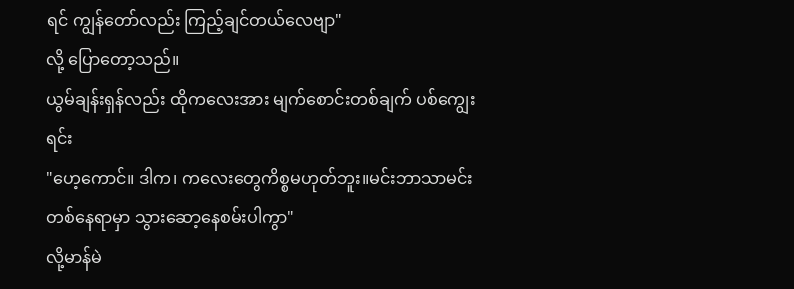ရင် ကျွန်တော်လည်း ကြည့်ချင်တယ်လေဗျာ"
လို့ ပြောတော့သည်။
ယွမ်ချန်းရှန်လည်း ထိုကလေးအား မျက်စောင်းတစ်ချက် ပစ်ကျွေးရင်း
"ဟေ့ကောင်။ ဒါက၊ ကလေးတွေကိစ္စမဟုတ်ဘူး။မင်းဘာသာမင်း တစ်နေရာမှာ သွားဆော့နေစမ်းပါကွာ"
လို့မာန်မဲ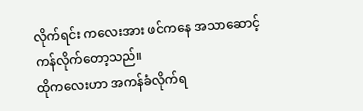လိုက်ရင်း ကလေးအား ဖင်ကနေ အသာဆောင့်ကန်လိုက်တော့သည်။
ထိုကလေးဟာ အကန်ခံလိုက်ရ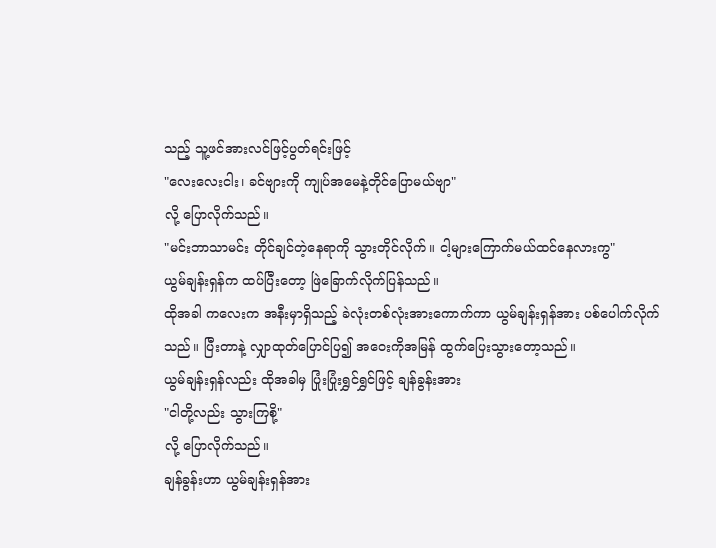သည့် သူ့ဖင်အားလင်ဖြင့်ပွတ်ရင်းဖြင့်
"လေးလေးငါး၊ ခင်ဗျားကို ကျုပ်အမေနဲ့တိုင်ပြောမယ်ဗျာ"
လို့ ပြောလိုက်သည်။
"မင်းဘာသာမင်း တိုင်ချင်တဲ့နေရာကို သွားတိုင်လိုက်။ ငါ့များကြောက်မယ်ထင်နေလားကွ"
ယွမ်ချန်းရှန်က ထပ်ပြီးတော့ ဖြဲခြောက်လိုက်ပြန်သည်။
ထိုအခါ ကလေးက အနီးမှာရှိသည့် ခဲလုံးတစ်လုံးအားကောက်ကာ ယွမ်ချန်းရှန်အား ပစ်ပေါက်လိုက်သည်။ ပြီးတာနဲ့ လျှာထုတ်ပြောင်ပြ၍ အဝေးကိုအမြန် ထွက်ပြေးသွားတော့သည်။
ယွမ်ချန်းရှန်လည်း ထိုအခါမှ ပြုံးပြုံးရွှင်ရွှင်ဖြင့် ချန်ခွန်းအား
"ငါတို့လည်း သွားကြစို့"
လို့ ပြောလိုက်သည်။
ချန်ခွန်းဟာ ယွမ်ချန်းရှန်အား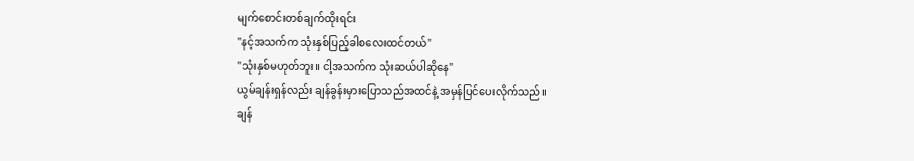မျက်စောင်းတစ်ချက်ထိုးရင်း
"နင့်အသက်က သုံးနှစ်ပြည့်ခါစလေးထင်တယ်"
"သုံးနှစ်မဟုတ်ဘူး။ ငါ့အသက်က သုံးဆယ်ပါဆိုနေ"
ယွမ်ချန်းရှန်လည်း ချန်ခွန်းမှားပြောသည်အထင်နဲ့ အမှန်ပြင်ပေးလိုက်သည်။
ချန်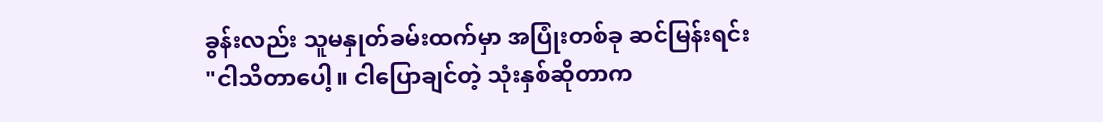ခွန်းလည်း သူမနှုတ်ခမ်းထက်မှာ အပြုံးတစ်ခု ဆင်မြန်းရင်း
"ငါသိတာပေါ့။ ငါပြောချင်တဲ့ သုံးနှစ်ဆိုတာက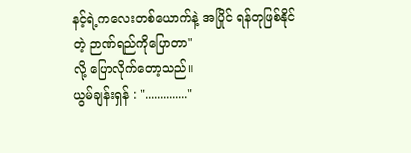နင့်ရဲ့ကလေးတစ်ယောက်နဲ့ အပြိုင် ရန်တုဖြစ်နိုင်တဲ့ ဉာဏ်ရည်ကိုပြောတာ"
လို့ ပြောလိုက်တော့သည်။
ယွမ်ချန်းရှန် : ".............."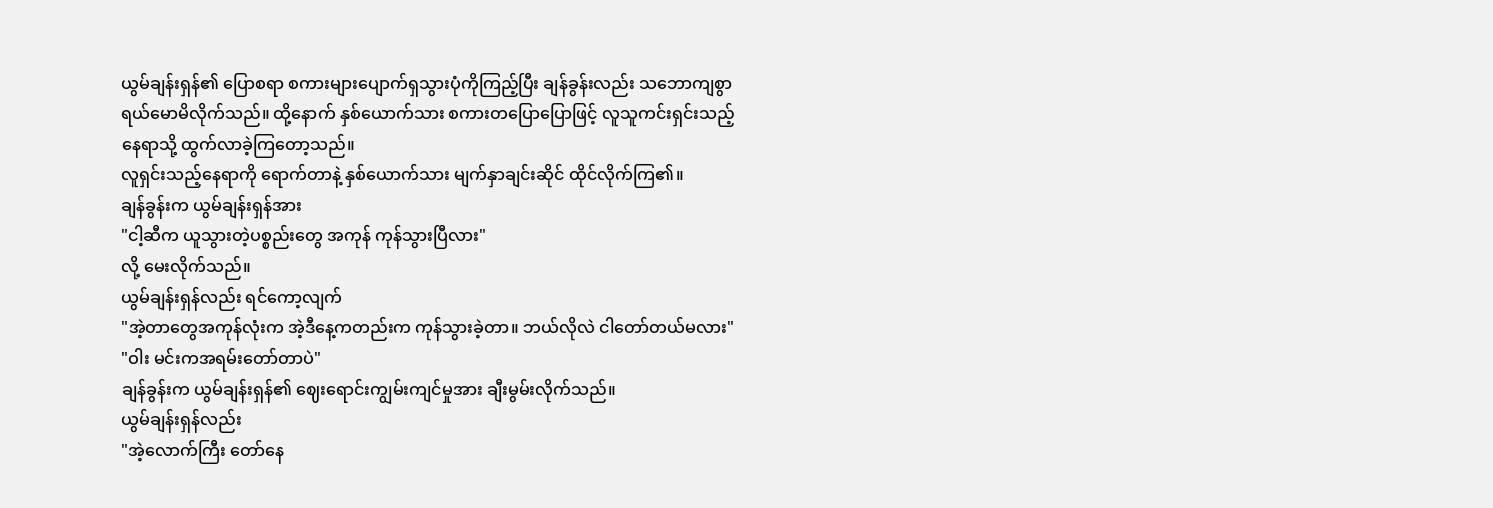ယွမ်ချန်းရှန်၏ ပြောစရာ စကားများပျောက်ရှသွားပုံကိုကြည့်ပြီး ချန်ခွန်းလည်း သဘောကျစွာရယ်မောမိလိုက်သည်။ ထို့နောက် နှစ်ယောက်သား စကားတပြောပြောဖြင့် လူသူကင်းရှင်းသည့်နေရာသို့ ထွက်လာခဲ့ကြတော့သည်။
လူရှင်းသည့်နေရာကို ရောက်တာနဲ့ နှစ်ယောက်သား မျက်နှာချင်းဆိုင် ထိုင်လိုက်ကြ၏။
ချန်ခွန်းက ယွမ်ချန်းရှန်အား
"ငါ့ဆီက ယူသွားတဲ့ပစ္စည်းတွေ အကုန် ကုန်သွားပြီလား"
လို့ မေးလိုက်သည်။
ယွမ်ချန်းရှန်လည်း ရင်ကော့လျက်
"အဲ့တာတွေအကုန်လုံးက အဲ့ဒီနေ့ကတည်းက ကုန်သွားခဲ့တာ။ ဘယ်လိုလဲ ငါတော်တယ်မလား"
"ဝါး မင်းကအရမ်းတော်တာပဲ"
ချန်ခွန်းက ယွမ်ချန်းရှန်၏ ဈေးရောင်းကျွမ်းကျင်မှုအား ချီးမွမ်းလိုက်သည်။
ယွမ်ချန်းရှန်လည်း
"အဲ့လောက်ကြီး တော်နေ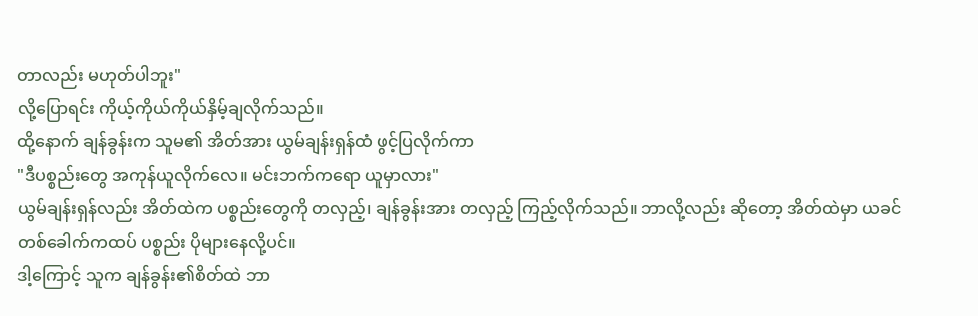တာလည်း မဟုတ်ပါဘူး"
လို့ပြောရင်း ကိုယ့်ကိုယ်ကိုယ်နှိမ့်ချလိုက်သည်။
ထို့နောက် ချန်ခွန်းက သူမ၏ အိတ်အား ယွမ်ချန်းရှန်ထံ ဖွင့်ပြလိုက်ကာ
"ဒီပစ္စည်းတွေ အကုန်ယူလိုက်လေ။ မင်းဘက်ကရော ယူမှာလား"
ယွမ်ချန်းရှန်လည်း အိတ်ထဲက ပစ္စည်းတွေကို တလှည့်၊ ချန်ခွန်းအား တလှည့် ကြည့်လိုက်သည်။ ဘာလို့လည်း ဆိုတော့ အိတ်ထဲမှာ ယခင်တစ်ခေါက်ကထပ် ပစ္စည်း ပိုများနေလို့ပင်။
ဒါ့ကြောင့် သူက ချန်ခွန်း၏စိတ်ထဲ ဘာ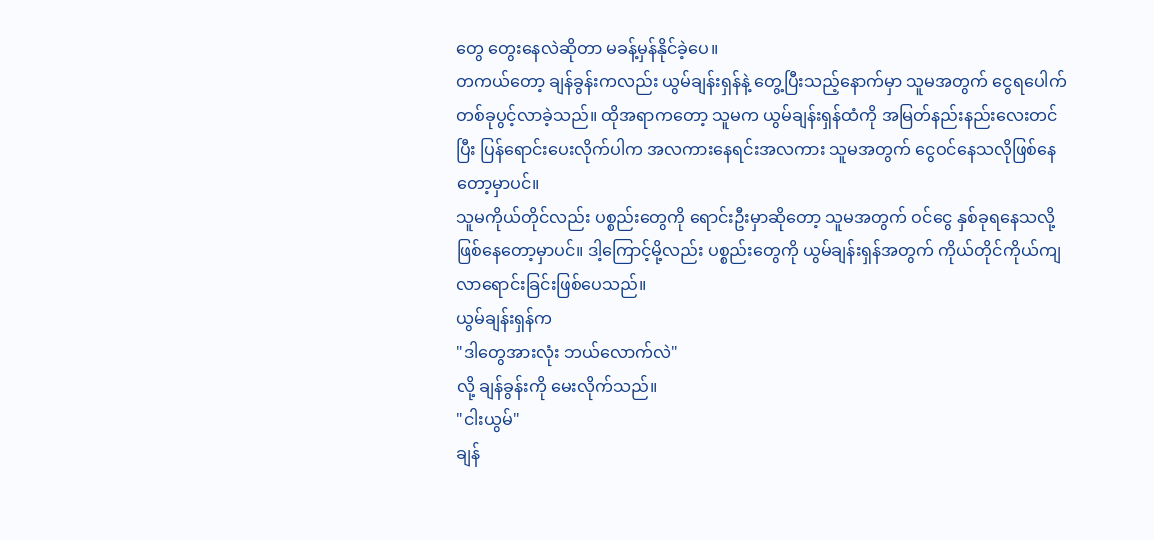တွေ တွေးနေလဲဆိုတာ မခန့်မှန်နိုင်ခဲ့ပေ။
တကယ်တော့ ချန်ခွန်းကလည်း ယွမ်ချန်းရှန်နဲ့ တွေ့ပြီးသည့်နောက်မှာ သူမအတွက် ငွေရပေါက် တစ်ခုပွင့်လာခဲ့သည်။ ထိုအရာကတော့ သူမက ယွမ်ချန်းရှန်ထံကို အမြတ်နည်းနည်းလေးတင်ပြီး ပြန်ရောင်းပေးလိုက်ပါက အလကားနေရင်းအလကား သူမအတွက် ငွေဝင်နေသလိုဖြစ်နေတော့မှာပင်။
သူမကိုယ်တိုင်လည်း ပစ္စည်းတွေကို ရောင်းဦးမှာဆိုတော့ သူမအတွက် ဝင်ငွေ နှစ်ခုရနေသလို့ ဖြစ်နေတော့မှာပင်။ ဒါ့ကြောင့်မို့လည်း ပစ္စည်းတွေကို ယွမ်ချန်းရှန်အတွက် ကိုယ်တိုင်ကိုယ်ကျလာရောင်းခြင်းဖြစ်ပေသည်။
ယွမ်ချန်းရှန်က
"ဒါတွေအားလုံး ဘယ်လောက်လဲ"
လို့ ချန်ခွန်းကို မေးလိုက်သည်။
"ငါးယွမ်"
ချန်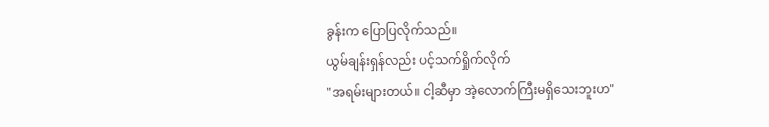ခွန်းက ပြောပြလိုက်သည်။
ယွမ်ချန်းရှန်လည်း ပင့်သက်ရှိုက်လိုက်
"အရမ်းများတယ်။ ငါ့ဆီမှာ အဲ့လောက်ကြီးမရှိသေးဘူးဟ"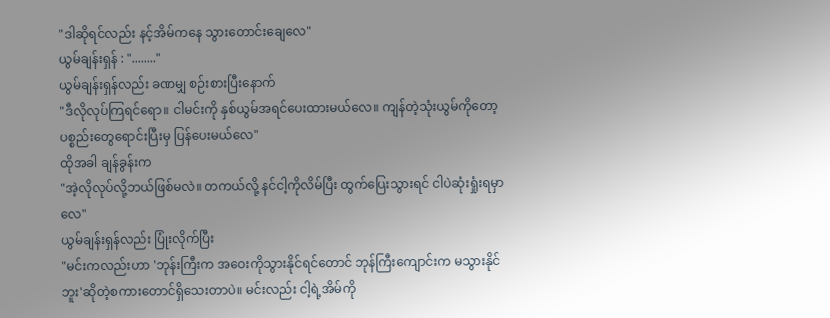"ဒါဆိုရင်လည်း နင့်အိမ်ကနေ သွားတောင်းချေလေ"
ယွမ်ချန်းရှန် : "........"
ယွမ်ချန်းရှန်လည်း ခဏမျှ စဉ်းစားပြီးနောက်
"ဒီလိုလုပ်ကြရင်ရော။ ငါမင်းကို နှစ်ယွမ်အရင်ပေးထားမယ်လေ။ ကျန်တဲ့သုံးယွမ်ကိုတော့ ပစ္စည်းတွေရောင်းပြီးမှ ပြန်ပေးမယ်လေ"
ထိုအခါ ချန်ခွန်းက
"အဲ့လိုလုပ်လို့ဘယ်ဖြစ်မလဲ။ တကယ်လို့ နင်ငါ့ကိုလိမ်ပြီး ထွက်ပြေးသွားရင် ငါပဲဆုံးရှုံးရမှာလေ"
ယွမ်ချန်းရှန်လည်း ပြုံးလိုက်ပြီး
"မင်းကလည်းဟာ 'ဘုန်းကြီးက အဝေးကိုသွားနိုင်ရင်တောင် ဘုန်ကြီးကျောင်းက မသွားနိုင်ဘူး'ဆိုတဲ့စကားတောင်ရှိသေးတာပဲ။ မင်းလည်း ငါ့ရဲ့အိမ်ကို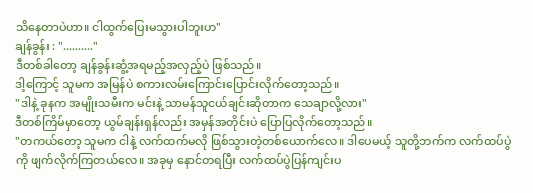သိနေတာပဲဟာ။ ငါထွက်ပြေးမသွားပါဘူးဟ"
ချန်ခွန်း : ".........."
ဒီတစ်ခါတော့ ချန်ခွန်းဆွံ့အရမည့်အလှည့်ပဲ ဖြစ်သည်။
ဒါ့ကြောင့် သူမက အမြန်ပဲ စကားလမ်းကြောင်းပြောင်းလိုက်တော့သည်။
"ဒါနဲ့ ခုနက အမျိုးသမီးက မင်းနဲ့ သာမန်သူငယ်ချင်းဆိုတာက သေချာလို့လား"
ဒီတစ်ကြိမ်မှာတော့ ယွမ်ချန်းရှန်လည်း အမှန်အတိုင်းပဲ ပြောပြလိုက်တော့သည်။
"တကယ်တော့ သူမက ငါနဲ့ လက်ထက်မလို ဖြစ်သွားတဲ့တစ်ယောက်လေ။ ဒါပေမယ့် သူတို့ဘက်က လက်ထပ်ပွဲကို ဖျက်လိုက်ကြတယ်လေ။ အခုမှ နောင်တရပြီး လက်ထပ်ပွဲပြန်ကျင်းပ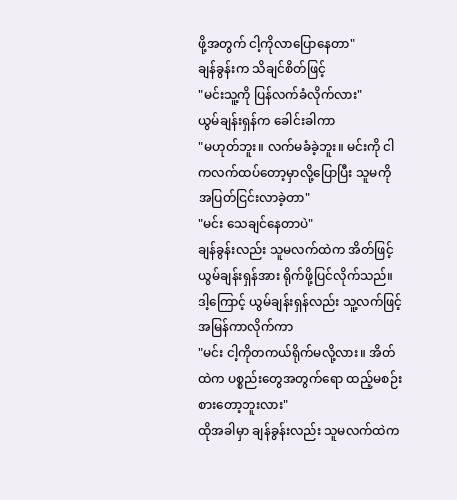ဖို့အတွက် ငါ့ကိုလာပြောနေတာ"
ချန်ခွန်းက သိချင်စိတ်ဖြင့်
"မင်းသူ့ကို ပြန်လက်ခံလိုက်လား"
ယွမ်ချန်းရှန်က ခေါင်းခါကာ
"မဟုတ်ဘူး။ လက်မခံခဲ့ဘူး။ မင်းကို ငါကလက်ထပ်တော့မှာလို့ပြောပြီး သူမကို အပြတ်ငြင်းလာခဲ့တာ"
"မင်း သေချင်နေတာပဲ"
ချန်ခွန်းလည်း သူမလက်ထဲက အိတ်ဖြင့် ယွမ်ချန်းရှန်အား ရိုက်ဖို့ပြင်လိုက်သည်။
ဒါ့ကြောင့် ယွမ်ချန်းရှန်လည်း သူ့လက်ဖြင့်အမြန်ကာလိုက်ကာ
"မင်း ငါ့ကိုတကယ်ရိုက်မလို့လား။ အိတ်ထဲက ပစ္စည်းတွေအတွက်ရော ထည့်မစဉ်းစားတော့ဘူးလား"
ထိုအခါမှာ ချန်ခွန်းလည်း သူမလက်ထဲက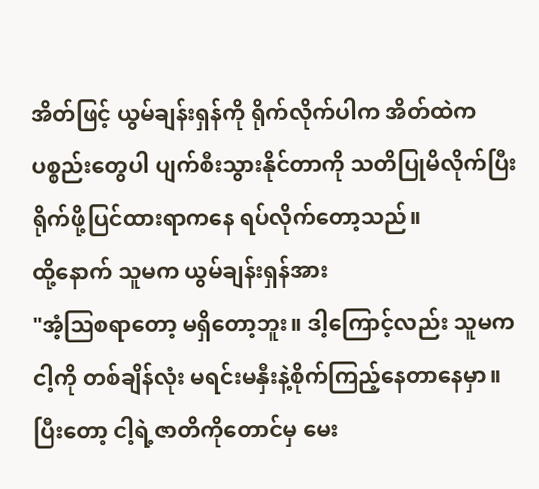အိတ်ဖြင့် ယွမ်ချန်းရှန်ကို ရိုက်လိုက်ပါက အိတ်ထဲက ပစ္စည်းတွေပါ ပျက်စီးသွားနိုင်တာကို သတိပြုမိလိုက်ပြီး ရိုက်ဖို့ပြင်ထားရာကနေ ရပ်လိုက်တော့သည်။
ထို့နောက် သူမက ယွမ်ချန်းရှန်အား
"အံ့ဩစရာတော့ မရှိတော့ဘူး။ ဒါ့ကြောင့်လည်း သူမက ငါ့ကို တစ်ချိန်လုံး မရင်းမနှီးနဲ့စိုက်ကြည့်နေတာနေမှာ။ ပြီးတော့ ငါ့ရဲ့ဇာတိကိုတောင်မှ မေး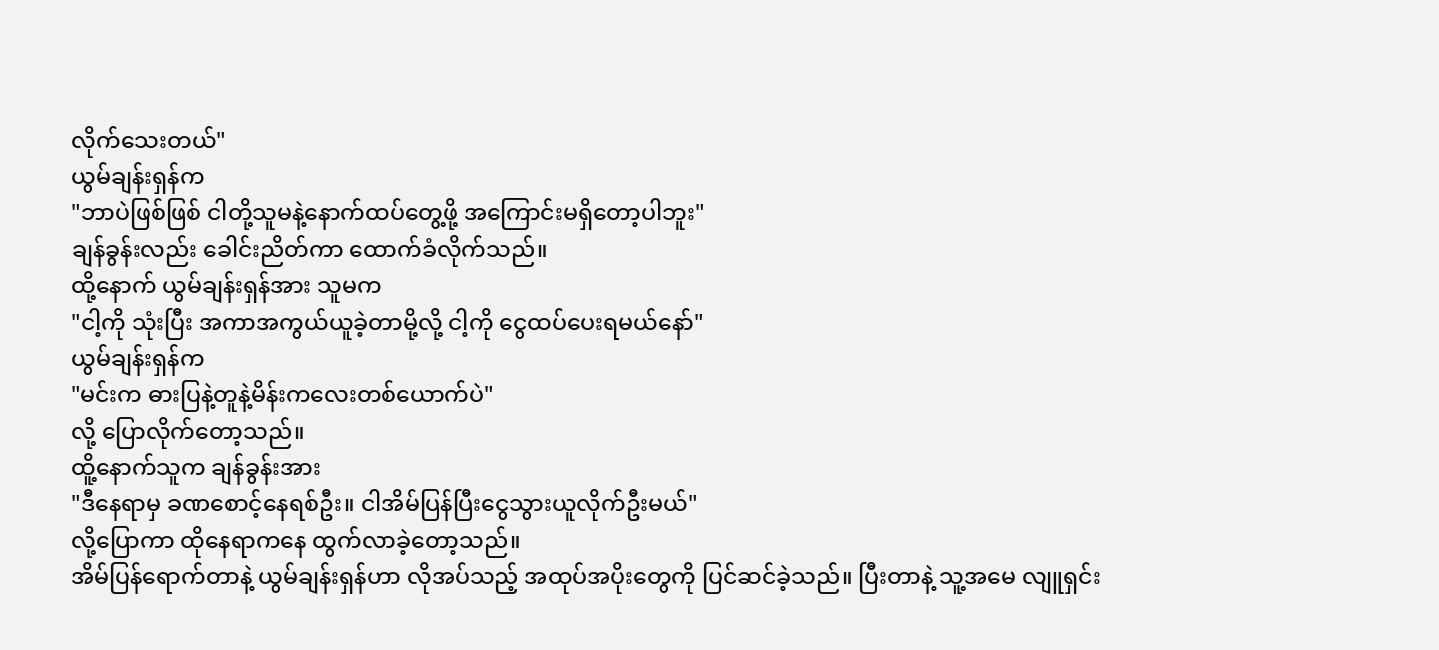လိုက်သေးတယ်"
ယွမ်ချန်းရှန်က
"ဘာပဲဖြစ်ဖြစ် ငါတို့သူမနဲ့နောက်ထပ်တွေ့ဖို့ အကြောင်းမရှိတော့ပါဘူး"
ချန်ခွန်းလည်း ခေါင်းညိတ်ကာ ထောက်ခံလိုက်သည်။
ထို့နောက် ယွမ်ချန်းရှန်အား သူမက
"ငါ့ကို သုံးပြီး အကာအကွယ်ယူခဲ့တာမို့လို့ ငါ့ကို ငွေထပ်ပေးရမယ်နော်"
ယွမ်ချန်းရှန်က
"မင်းက ဓားပြနဲ့တူနဲ့မိန်းကလေးတစ်ယောက်ပဲ"
လို့ ပြောလိုက်တော့သည်။
ထိူ့နောက်သူက ချန်ခွန်းအား
"ဒီနေရာမှ ခဏစောင့်နေရစ်ဦး။ ငါအိမ်ပြန်ပြီးငွေသွားယူလိုက်ဦးမယ်"
လို့ပြောကာ ထိုနေရာကနေ ထွက်လာခဲ့တော့သည်။
အိမ်ပြန်ရောက်တာနဲ့ ယွမ်ချန်းရှန်ဟာ လိုအပ်သည့် အထုပ်အပိုးတွေကို ပြင်ဆင်ခဲ့သည်။ ပြီးတာနဲ့ သူ့အမေ လျူရှင်း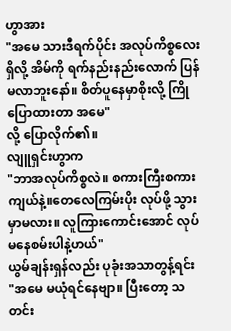ဟွာအား
"အမေ သားဒီရက်ပိုင်း အလုပ်ကိစ္စလေးရှိလို့ အိမ်ကို ရက်နည်းနည်းလောက် ပြန်မလာဘူးနော်။ စိတ်ပူနေမှာစိုးလို့ ကြိုပြောထားတာ အမေ"
လို့ ပြောလိုက်၏။
လျူရှင်းဟွာက
"ဘာအလုပ်ကိစ္စလဲ။ စကားကြီးစကားကျယ်နဲ့။တေလေကြမ်းပိုး လုပ်ဖို့ သွားမှာမလား။ လူကြားကောင်းအောင် လုပ်မနေစမ်းပါနဲ့ဟယ်"
ယွမ်ချန်းရှန်လည်း ပုခုံးအသာတွန့်ရင်း
"အမေ မယုံရင်နေဗျာ။ ပြီးတော့ သတင်း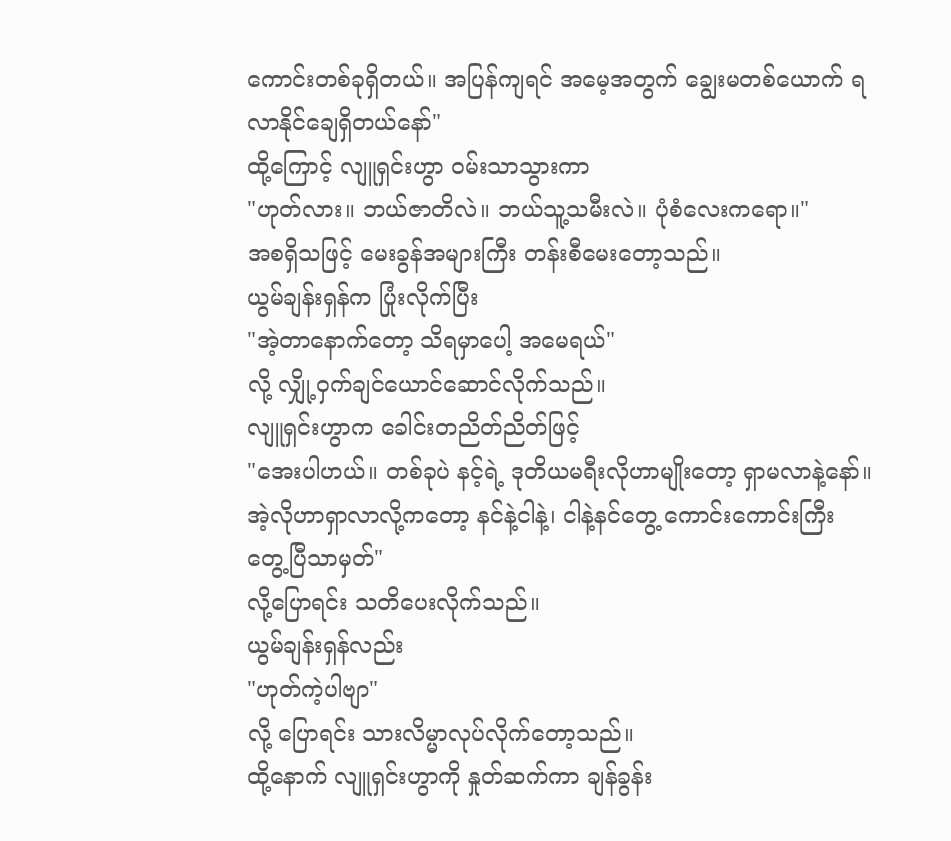ကောင်းတစ်ခုရှိတယ်။ အပြန်ကျရင် အမေ့အတွက် ချွေးမတစ်ယောက် ရလာနိုင်ချေရှိတယ်နော်"
ထို့ကြောင့် လျူရှင်းဟွာ ဝမ်းသာသွားကာ
"ဟုတ်လား။ ဘယ်ဇာတိလဲ။ ဘယ်သူ့သမီးလဲ။ ပုံစံလေးကရော။"
အစရှိသဖြင့် မေးခွန်အများကြီး တန်းစီမေးတော့သည်။
ယွမ်ချန်းရှန်က ပြုံးလိုက်ပြီး
"အဲ့တာနောက်တော့ သိရမှာပေါ့ အမေရယ်"
လို့ လျှို့ဝှက်ချင်ယောင်ဆောင်လိုက်သည်။
လျူရှင်းဟွာက ခေါင်းတညိတ်ညိတ်ဖြင့်
"အေးပါဟယ်။ တစ်ခုပဲ နင့်ရဲ့ ဒုတိယမရီးလိုဟာမျိုးတော့ ရှာမလာနဲ့နော်။ အဲ့လိုဟာရှာလာလို့ကတော့ နင်နဲ့ငါနဲ့၊ ငါနဲ့နင်တွေ့ ကောင်းကောင်းကြီး တွေ့ပြီသာမှတ်"
လို့ပြောရင်း သတိပေးလိုက်သည်။
ယွမ်ချန်းရှန်လည်း
"ဟုတ်ကဲ့ပါဗျာ"
လို့ ပြောရင်း သားလိမ္မာလုပ်လိုက်တော့သည်။
ထို့နောက် လျူရှင်းဟွာကို နှုတ်ဆက်ကာ ချန်ခွန်း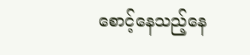စောင့်နေသည့်နေ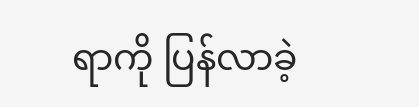ရာကို ပြန်လာခဲ့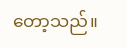တော့သည်။